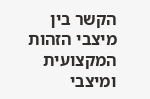הקשר בין מיצבי הזהות המקצועית ומיצבי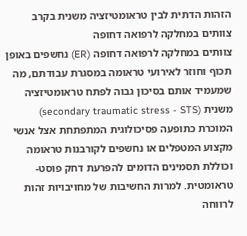הזהות הדתית לבין טראומטיזציה משנית בקרב צוותים במחלקה לרפואה דחופה
צוותים במחלקה לרפואה דחופה (ER) נחשפים באופן תכוף וחוזר לאירועי טראומה במסגרת עבודתם, מה שמעמיד אותם בסיכון גבוה לפתח טראומטיזציה משנית (secondary traumatic stress - STS) המוכרת כתופעה פסיכולוגית המתפתחת אצל אנשי מקצוע המטפלים או נחשפים לקורבנות טראומה וכוללת תסמינים הדומים להפרעת דחק פוסט-טראומטית. למרות החשיבות של מחויבויות זהות לרווחה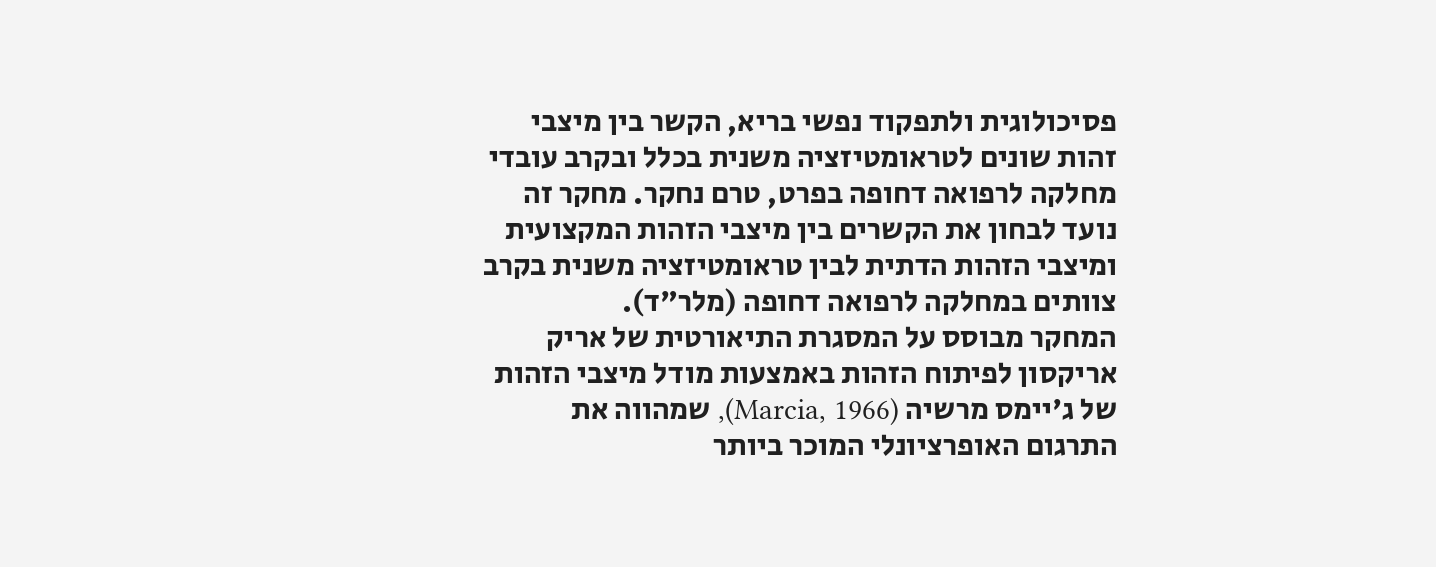פסיכולוגית ולתפקוד נפשי בריא, הקשר בין מיצבי זהות שונים לטראומטיזציה משנית בכלל ובקרב עובדי מחלקה לרפואה דחופה בפרט, טרם נחקר. מחקר זה נועד לבחון את הקשרים בין מיצבי הזהות המקצועית ומיצבי הזהות הדתית לבין טראומטיזציה משנית בקרב צוותים במחלקה לרפואה דחופה (מלר"ד).
המחקר מבוסס על המסגרת התיאורטית של אריק אריקסון לפיתוח הזהות באמצעות מודל מיצבי הזהות של ג'יימס מרשיה (Marcia, 1966), שמהווה את התרגום האופרציונלי המוכר ביותר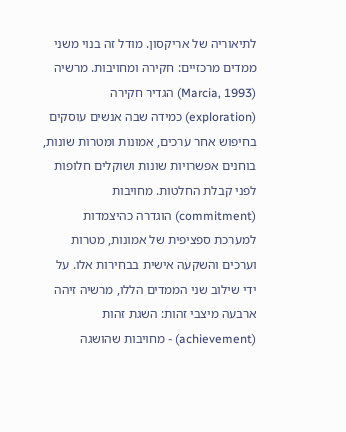לתיאוריה של אריקסון. מודל זה בנוי משני ממדים מרכזיים: חקירה ומחויבות. מרשיה (Marcia, 1993) הגדיר חקירה (exploration) כמידה שבה אנשים עוסקים בחיפוש אחר ערכים, אמונות ומטרות שונות, בוחנים אפשרויות שונות ושוקלים חלופות לפני קבלת החלטות. מחויבות (commitment) הוגדרה כהיצמדות למערכת ספציפית של אמונות, מטרות וערכים והשקעה אישית בבחירות אלו. על ידי שילוב שני הממדים הללו, מרשיה זיהה ארבעה מיצבי זהות: השגת זהות (achievement) - מחויבות שהושגה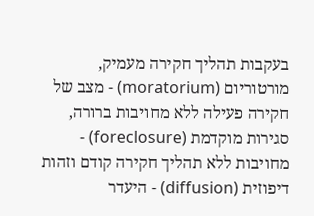בעקבות תהליך חקירה מעמיק, מורטוריום (moratorium) - מצב של חקירה פעילה ללא מחויבות ברורה, סגירות מוקדמת (foreclosure) - מחויבות ללא תהליך חקירה קודם וזהות דיפוזית (diffusion) - היעדר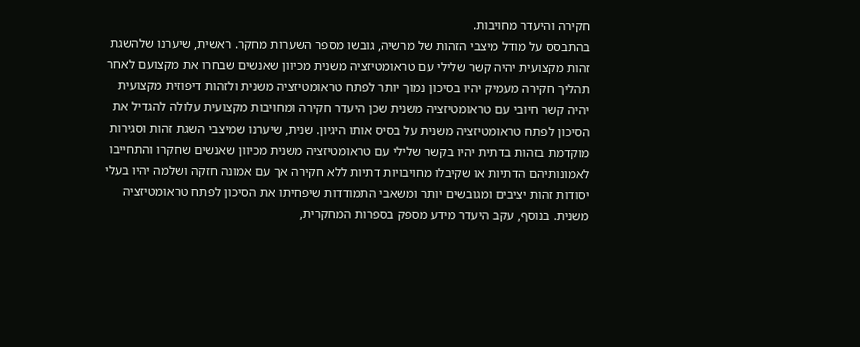חקירה והיעדר מחויבות.
בהתבסס על מודל מיצבי הזהות של מרשיה, גובשו מספר השערות מחקר. ראשית, שיערנו שלהשגת זהות מקצועית יהיה קשר שלילי עם טראומטיזציה משנית מכיוון שאנשים שבחרו את מקצועם לאחר תהליך חקירה מעמיק יהיו בסיכון נמוך יותר לפתח טראומטיזציה משנית ולזהות דיפוזית מקצועית יהיה קשר חיובי עם טראומטיזציה משנית שכן היעדר חקירה ומחויבות מקצועית עלולה להגדיל את הסיכון לפתח טראומטיזציה משנית על בסיס אותו היגיון. שנית, שיערנו שמיצבי השגת זהות וסגירות מוקדמת בזהות בדתית יהיו בקשר שלילי עם טראומטיזציה משנית מכיוון שאנשים שחקרו והתחייבו לאמונותיהם הדתיות או שקיבלו מחויבויות דתיות ללא חקירה אך עם אמונה חזקה ושלמה יהיו בעלי יסודות זהות יציבים ומגובשים יותר ומשאבי התמודדות שיפחיתו את הסיכון לפתח טראומטיזציה משנית. בנוסף, עקב היעדר מידע מספק בספרות המחקרית,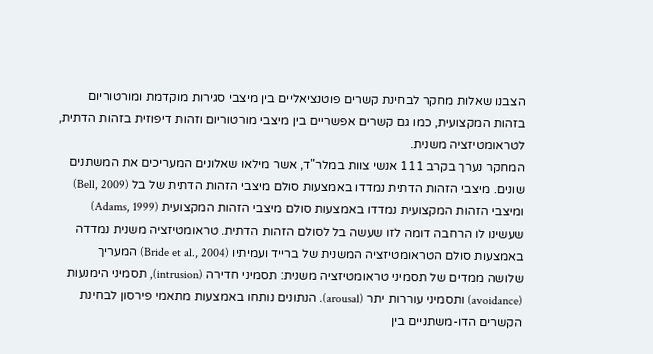הצבנו שאלות מחקר לבחינת קשרים פוטנציאליים בין מיצבי סגירות מוקדמת ומורטוריום בזהות המקצועית, כמו גם קשרים אפשריים בין מיצבי מורטוריום וזהות דיפוזית בזהות הדתית, לטראומטיזציה משנית.
המחקר נערך בקרב 111 אנשי צוות במלר"ד, אשר מילאו שאלונים המעריכים את המשתנים שונים. מיצבי הזהות הדתית נמדדו באמצעות סולם מיצבי הזהות הדתית של בל (Bell, 2009) ומיצבי הזהות המקצועית נמדדו באמצעות סולם מיצבי הזהות המקצועית (Adams, 1999) שעשינו לו הרחבה דומה לזו שעשה בל לסולם הזהות הדתית. טראומטיזציה משנית נמדדה באמצעות סולם הטראומטיזציה המשנית של ברייד ועמיתיו (Bride et al., 2004) המעריך שלושה ממדים של תסמיני טראומטיזציה משנית: תסמיני חדירה (intrusion), תסמיני הימנעות (avoidance) ותסמיני עוררות יתר (arousal). הנתונים נותחו באמצעות מתאמי פירסון לבחינת הקשרים הדו-משתניים בין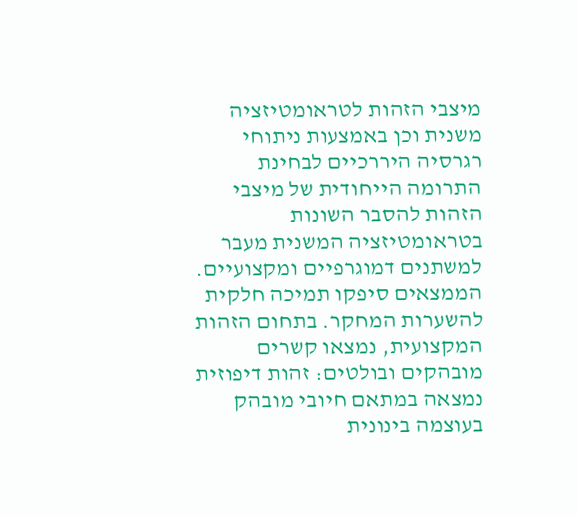מיצבי הזהות לטראומטיזציה משנית וכן באמצעות ניתוחי רגרסיה היררכיים לבחינת התרומה הייחודית של מיצבי הזהות להסבר השונות בטראומטיזציה המשנית מעבר למשתנים דמוגרפיים ומקצועיים.
הממצאים סיפקו תמיכה חלקית להשערות המחקר. בתחום הזהות המקצועית, נמצאו קשרים מובהקים ובולטים: זהות דיפוזית נמצאה במתאם חיובי מובהק בעוצמה בינונית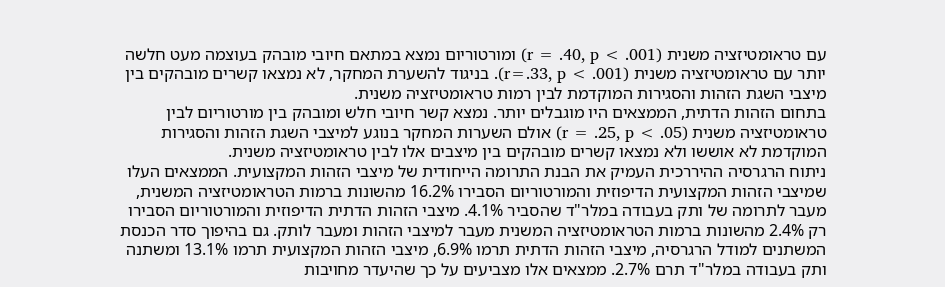עם טראומטיזציה משנית (r = .40, p < .001) ומורטוריום נמצא במתאם חיובי מובהק בעוצמה מעט חלשה יותר עם טראומטיזציה משנית (r=.33, p < .001). בניגוד להשערת המחקר, לא נמצאו קשרים מובהקים בין מיצבי השגת הזהות והסגירות המוקדמת לבין רמות טראומטיזציה משנית.
בתחום הזהות הדתית, הממצאים היו מוגבלים יותר. נמצא קשר חיובי חלש ומובהק בין מורטוריום לבין טראומטיזציה משנית (r = .25, p < .05) אולם השערות המחקר בנוגע למיצבי השגת הזהות והסגירות המוקדמת לא אוששו ולא נמצאו קשרים מובהקים בין מיצבים אלו לבין טראומטיזציה משנית.
ניתוח הרגרסיה ההיררכית העמיק את הבנת התרומה הייחודית של מיצבי הזהות המקצועית. הממצאים העלו שמיצבי הזהות המקצועית הדיפוזית והמורטוריום הסבירו 16.2% מהשונות ברמות הטראומטיזציה המשנית, מעבר לתרומה של ותק בעבודה במלר"ד שהסביר 4.1%. מיצבי הזהות הדתית הדיפוזית והמורטוריום הסבירו רק 2.4% מהשונות ברמות הטראומטיזציה המשנית מעבר למיצבי הזהות ומעבר לותק. גם בהיפוך סדר הכנסת המשתנים למודל הרגרסיה, מיצבי הזהות הדתית תרמו 6.9%, מיצבי הזהות המקצועית תרמו 13.1% ומשתנה ותק בעבודה במלר"ד תרם 2.7%. ממצאים אלו מצביעים על כך שהיעדר מחויבות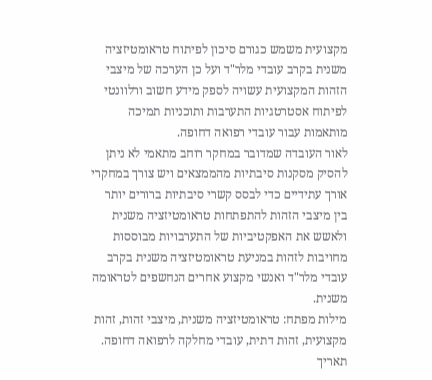מקצועית משמש כגורם סיכון לפיתוח טראומטיזציה משנית בקרב עובדי מלר"ד ועל כן הערכה של מיצבי הזהות המקצועית עשויה לספק מידע חשוב ורלוונטי לפיתוח אסטרטגיות התערבות ותוכניות תמיכה מותאמות עבור עובדי רפואה דחופה.
לאור העובדה שמדובר במחקר רוחב מתאמי לא ניתן להסיק מסקנות סיבתיות מהממצאים ויש צורך במחקרי אורך עתידיים כדי לבסס קשרי סיבתיות ברורים יותר בין מיצבי הזהות להתפתחות טראומטיזציה משנית ולאשש את האפקטיביות של התערבויות מבוססות מחויבות לזהות במניעת טראומטיזציה משנית בקרב עובדי מלר"ד ואנשי מקצוע אחרים הנחשפים לטראומה משנית.
מילות מפתח: טראומטיזציה משנית, מיצבי זהות, זהות מקצועית, זהות דתית, עובדי מחלקה לרפואה דחופה.
תאריך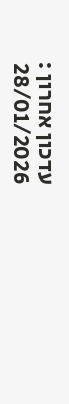עדכון אחרון : 28/01/2026